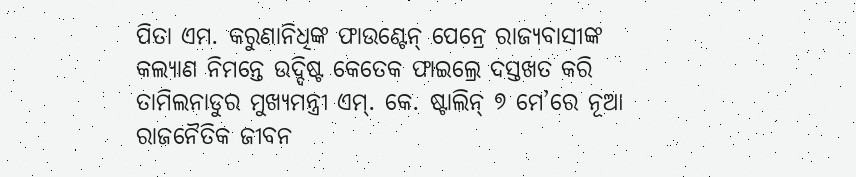ପିତା ଏମ. କରୁଣାନିଧିଙ୍କ ଫାଉଣ୍ଟେନ୍ ପେନ୍ରେ ରାଜ୍ୟବାସୀଙ୍କ କଲ୍ୟାଣ ନିମନ୍ତେ ଉଦ୍ଦିଷ୍ଟ କେତେକ ଫାଇଲ୍ରେ ଦସ୍ତଖତ କରି ତାମିଲନାଡୁର ମୁଖ୍ୟମନ୍ତ୍ରୀ ଏମ୍. କେ. ଷ୍ଟାଲିନ୍ ୭ ମେ’ରେ ନୂଆ ରାଜନୈତିକ ଜୀବନ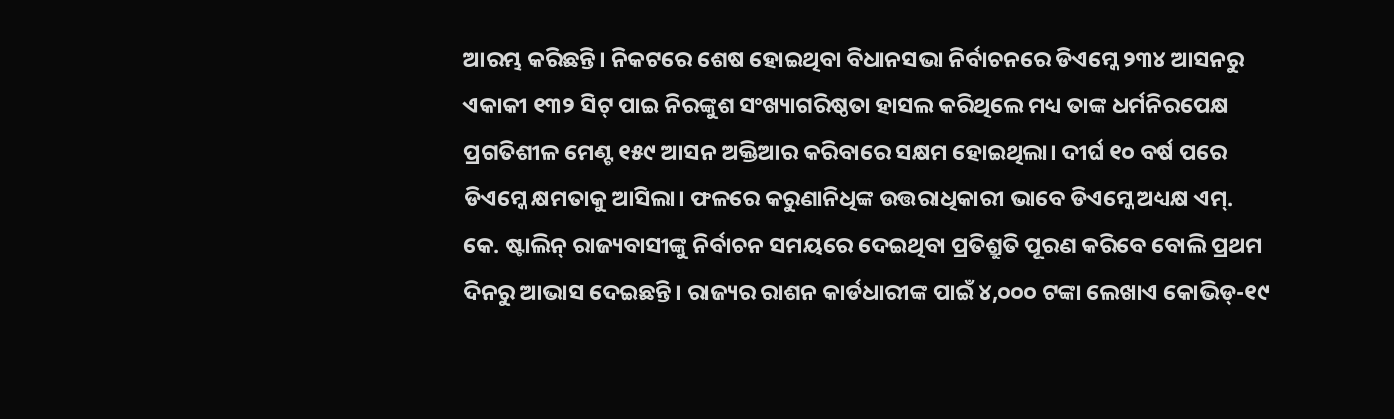ଆରମ୍ଭ କରିଛନ୍ତି। ନିକଟରେ ଶେଷ ହୋଇଥିବା ବିଧାନସଭା ନିର୍ବାଚନରେ ଡିଏମ୍କେ ୨୩୪ ଆସନରୁ ଏକାକୀ ୧୩୨ ସିଟ୍ ପାଇ ନିରଙ୍କୁଶ ସଂଖ୍ୟାଗରିଷ୍ଠତା ହାସଲ କରିଥିଲେ ମଧ୍ୟ ତାଙ୍କ ଧର୍ମନିରପେକ୍ଷ ପ୍ରଗତିଶୀଳ ମେଣ୍ଟ ୧୫୯ ଆସନ ଅକ୍ତିଆର କରିବାରେ ସକ୍ଷମ ହୋଇଥିଲା। ଦୀର୍ଘ ୧୦ ବର୍ଷ ପରେ ଡିଏମ୍କେ କ୍ଷମତାକୁ ଆସିଲା। ଫଳରେ କରୁଣାନିଧିଙ୍କ ଉତ୍ତରାଧିକାରୀ ଭାବେ ଡିଏମ୍କେ ଅଧ୍ୟକ୍ଷ ଏମ୍. କେ. ଷ୍ଟାଲିନ୍ ରାଜ୍ୟବାସୀଙ୍କୁ ନିର୍ବାଚନ ସମୟରେ ଦେଇଥିବା ପ୍ରତିଶ୍ରୁତି ପୂରଣ କରିବେ ବୋଲି ପ୍ରଥମ ଦିନରୁ ଆଭାସ ଦେଇଛନ୍ତି। ରାଜ୍ୟର ରାଶନ କାର୍ଡଧାରୀଙ୍କ ପାଇଁ ୪,୦୦୦ ଟଙ୍କା ଲେଖାଏ କୋଭିଡ୍-୧୯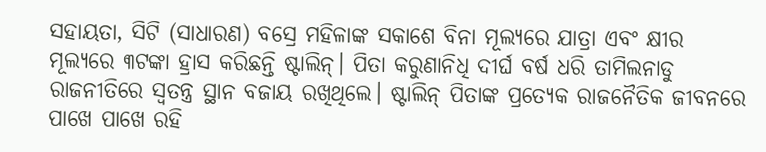ସହାୟତା, ସିଟି (ସାଧାରଣ) ବସ୍ରେ ମହିଳାଙ୍କ ସକାଶେ ବିନା ମୂଲ୍ୟରେ ଯାତ୍ରା ଏବଂ କ୍ଷୀର ମୂଲ୍ୟରେ ୩ଟଙ୍କା ହ୍ରାସ କରିଛନ୍ତି ଷ୍ଟାଲିନ୍। ପିତା କରୁଣାନିଧି ଦୀର୍ଘ ବର୍ଷ ଧରି ତାମିଲନାଡୁ ରାଜନୀତିରେ ସ୍ବତନ୍ତ୍ର ସ୍ଥାନ ବଜାୟ ରଖିଥିଲେ। ଷ୍ଟାଲିନ୍ ପିତାଙ୍କ ପ୍ରତ୍ୟେକ ରାଜନୈତିକ ଜୀବନରେ ପାଖେ ପାଖେ ରହି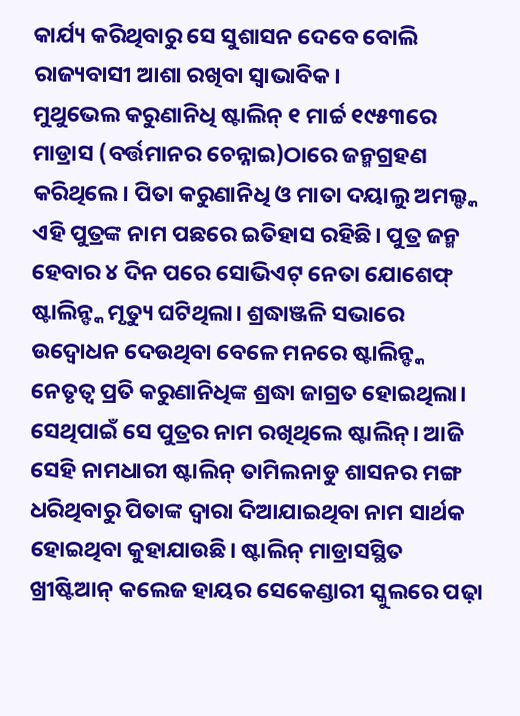କାର୍ଯ୍ୟ କରିଥିବାରୁ ସେ ସୁଶାସନ ଦେବେ ବୋଲି ରାଜ୍ୟବାସୀ ଆଶା ରଖିବା ସ୍ବାଭାବିକ।
ମୁଥୁଭେଲ କରୁଣାନିଧି ଷ୍ଟାଲିନ୍ ୧ ମାର୍ଚ୍ଚ ୧୯୫୩ରେ ମାଡ୍ରାସ (ବର୍ତ୍ତମାନର ଚେନ୍ନାଇ)ଠାରେ ଜନ୍ମଗ୍ରହଣ କରିଥିଲେ। ପିତା କରୁଣାନିଧି ଓ ମାତା ଦୟାଲୁ ଅମଲ୍ଙ୍କ ଏହି ପୁତ୍ରଙ୍କ ନାମ ପଛରେ ଇତିହାସ ରହିଛି। ପୁତ୍ର ଜନ୍ମ ହେବାର ୪ ଦିନ ପରେ ସୋଭିଏଟ୍ ନେତା ଯୋଶେଫ୍ ଷ୍ଟାଲିନ୍ଙ୍କ ମୃତ୍ୟୁ ଘଟିଥିଲା। ଶ୍ରଦ୍ଧାଞ୍ଜଳି ସଭାରେ ଉଦ୍ବୋଧନ ଦେଉଥିବା ବେଳେ ମନରେ ଷ୍ଟାଲିନ୍ଙ୍କ ନେତୃତ୍ୱ ପ୍ରତି କରୁଣାନିଧିଙ୍କ ଶ୍ରଦ୍ଧା ଜାଗ୍ରତ ହୋଇଥିଲା। ସେଥିପାଇଁ ସେ ପୁତ୍ରର ନାମ ରଖିଥିଲେ ଷ୍ଟାଲିନ୍। ଆଜି ସେହି ନାମଧାରୀ ଷ୍ଟାଲିନ୍ ତାମିଲନାଡୁ ଶାସନର ମଙ୍ଗ ଧରିଥିବାରୁ ପିତାଙ୍କ ଦ୍ୱାରା ଦିଆଯାଇଥିବା ନାମ ସାର୍ଥକ ହୋଇଥିବା କୁହାଯାଉଛି। ଷ୍ଟାଲିନ୍ ମାଡ୍ରାସସ୍ଥିତ ଖ୍ରୀଷ୍ଟିଆନ୍ କଲେଜ ହାୟର ସେକେଣ୍ଡାରୀ ସ୍କୁଲରେ ପଢ଼ା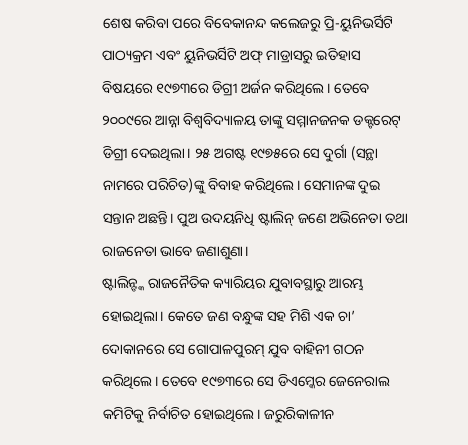ଶେଷ କରିବା ପରେ ବିବେକାନନ୍ଦ କଲେଜରୁ ପ୍ରି-ୟୁନିଭର୍ସିଟି ପାଠ୍ୟକ୍ରମ ଏବଂ ୟୁନିଭର୍ସିଟି ଅଫ୍ ମାଡ୍ରାସରୁ ଇତିହାସ ବିଷୟରେ ୧୯୭୩ରେ ଡିଗ୍ରୀ ଅର୍ଜନ କରିଥିଲେ। ତେବେ ୨୦୦୯ରେ ଆନ୍ନା ବିଶ୍ୱବିଦ୍ୟାଳୟ ତାଙ୍କୁ ସମ୍ମାନଜନକ ଡକ୍ଟରେଟ୍ ଡିଗ୍ରୀ ଦେଇଥିଲା। ୨୫ ଅଗଷ୍ଟ ୧୯୭୫ରେ ସେ ଦୁର୍ଗା (ସନ୍ଥା ନାମରେ ପରିଚିତ)ଙ୍କୁ ବିବାହ କରିଥିଲେ। ସେମାନଙ୍କ ଦୁଇ ସନ୍ତାନ ଅଛନ୍ତି। ପୁଅ ଉଦୟନିଧି ଷ୍ଟାଲିନ୍ ଜଣେ ଅଭିନେତା ତଥା ରାଜନେତା ଭାବେ ଜଣାଶୁଣା।
ଷ୍ଟାଲିନ୍ଙ୍କ ରାଜନୈତିକ କ୍ୟାରିୟର ଯୁବାବସ୍ଥାରୁ ଆରମ୍ଭ ହୋଇଥିଲା। କେତେ ଜଣ ବନ୍ଧୁଙ୍କ ସହ ମିଶି ଏକ ଚା’ ଦୋକାନରେ ସେ ଗୋପାଳପୁରମ୍ ଯୁବ ବାହିନୀ ଗଠନ କରିଥିଲେ। ତେବେ ୧୯୭୩ରେ ସେ ଡିଏମ୍କେର ଜେନେରାଲ କମିଟିକୁ ନିର୍ବାଚିତ ହୋଇଥିଲେ। ଜରୁରିକାଳୀନ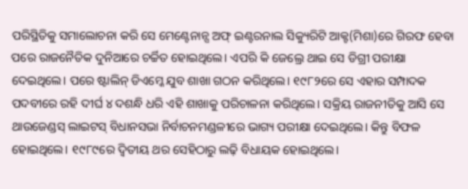ପରିସ୍ଥିତିକୁ ସମାଲୋଚନା କରି ସେ ମେଣ୍ଟେନାନ୍ସ ଅଫ୍ ଇଣ୍ଟରନାଲ ସିକ୍ୟୁରିଟି ଆକ୍ଟ(ମିଶା)ରେ ଗିରଫ ହେବା ପରେ ରାଜନୈତିକ ଦୁନିଆରେ ଚର୍ଚ୍ଚିତ ହୋଇଥିଲେ। ଏପରି କି ଜେଲ୍ରେ ଥାଇ ସେ ଡିଗ୍ରୀ ପରୀକ୍ଷା ଦେଇଥିଲେ। ପରେ ଷ୍ଟାଲିନ୍ ଡିଏମ୍କେ ଯୁବ ଶାଖା ଗଠନ କରିଥିଲେ। ୧୯୮୨ରେ ସେ ଏହାର ସମ୍ପାଦକ ପଦବୀରେ ରହି ଦୀର୍ଘ ୪ ଦଶନ୍ଧି ଧରି ଏହି ଶାଖାକୁ ପରିଚାଳନା କରିଥିଲେ। ସକ୍ରିୟ ରାଜନୀତିକୁ ଆସି ସେ ଥାଉଜେଣ୍ଡସ୍ ଲାଇଟସ୍ ବିଧାନସଭା ନିର୍ବାଚନମଣ୍ଡଳୀରେ ଭାଗ୍ୟ ପରୀକ୍ଷା ଦେଇଥିଲେ। କିନ୍ତୁ ବିଫଳ ହୋଇଥିଲେ। ୧୯୮୯ରେ ଦ୍ୱିତୀୟ ଥର ସେହିଠାରୁ ଲଢ଼ି ବିଧାୟକ ହୋଇଥିଲେ।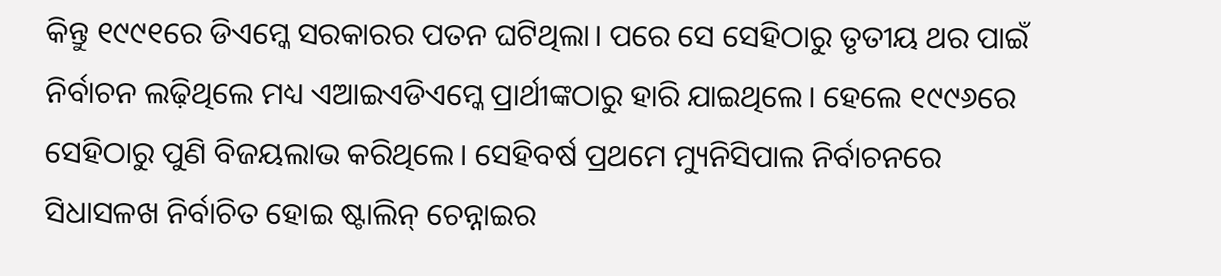କିନ୍ତୁ ୧୯୯୧ରେ ଡିଏମ୍କେ ସରକାରର ପତନ ଘଟିଥିଲା। ପରେ ସେ ସେହିଠାରୁ ତୃତୀୟ ଥର ପାଇଁ ନିର୍ବାଚନ ଲଢ଼ିଥିଲେ ମଧ୍ୟ ଏଆଇଏଡିଏମ୍କେ ପ୍ରାର୍ଥୀଙ୍କଠାରୁ ହାରି ଯାଇଥିଲେ। ହେଲେ ୧୯୯୬ରେ ସେହିଠାରୁ ପୁଣି ବିଜୟଲାଭ କରିଥିଲେ। ସେହିବର୍ଷ ପ୍ରଥମେ ମ୍ୟୁନିସିପାଲ ନିର୍ବାଚନରେ ସିଧାସଳଖ ନିର୍ବାଚିତ ହୋଇ ଷ୍ଟାଲିନ୍ ଚେନ୍ନାଇର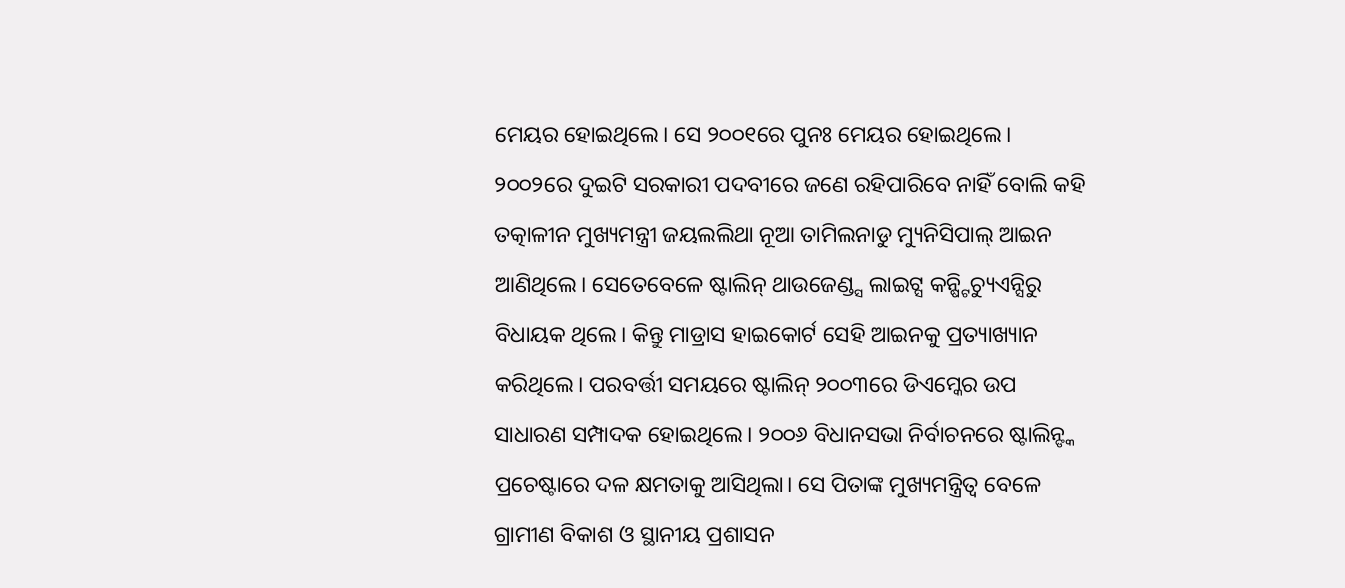ମେୟର ହୋଇଥିଲେ। ସେ ୨୦୦୧ରେ ପୁନଃ ମେୟର ହୋଇଥିଲେ। ୨୦୦୨ରେ ଦୁଇଟି ସରକାରୀ ପଦବୀରେ ଜଣେ ରହିପାରିବେ ନାହିଁ ବୋଲି କହି ତତ୍କାଳୀନ ମୁଖ୍ୟମନ୍ତ୍ରୀ ଜୟଲଲିଥା ନୂଆ ତାମିଲନାଡୁ ମ୍ୟୁନିସିପାଲ୍ ଆଇନ ଆଣିଥିଲେ। ସେତେବେଳେ ଷ୍ଟାଲିନ୍ ଥାଉଜେଣ୍ଡ୍ସ ଲାଇଟ୍ସ କନ୍ଷ୍ଟିଚ୍ୟୁଏନ୍ସିରୁ ବିଧାୟକ ଥିଲେ। କିନ୍ତୁ ମାଡ୍ରାସ ହାଇକୋର୍ଟ ସେହି ଆଇନକୁ ପ୍ରତ୍ୟାଖ୍ୟାନ କରିଥିଲେ। ପରବର୍ତ୍ତୀ ସମୟରେ ଷ୍ଟାଲିନ୍ ୨୦୦୩ରେ ଡିଏମ୍କେର ଉପ ସାଧାରଣ ସମ୍ପାଦକ ହୋଇଥିଲେ। ୨୦୦୬ ବିଧାନସଭା ନିର୍ବାଚନରେ ଷ୍ଟାଲିନ୍ଙ୍କ ପ୍ରଚେଷ୍ଟାରେ ଦଳ କ୍ଷମତାକୁ ଆସିଥିଲା। ସେ ପିତାଙ୍କ ମୁଖ୍ୟମନ୍ତ୍ରିତ୍ୱ ବେଳେ ଗ୍ରାମୀଣ ବିକାଶ ଓ ସ୍ଥାନୀୟ ପ୍ରଶାସନ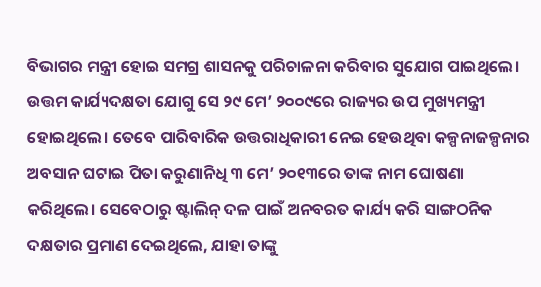ବିଭାଗର ମନ୍ତ୍ରୀ ହୋଇ ସମଗ୍ର ଶାସନକୁ ପରିଚାଳନା କରିବାର ସୁଯୋଗ ପାଇଥିଲେ। ଉତ୍ତମ କାର୍ଯ୍ୟଦକ୍ଷତା ଯୋଗୁ ସେ ୨୯ ମେ’ ୨୦୦୯ରେ ରାଜ୍ୟର ଉପ ମୁଖ୍ୟମନ୍ତ୍ରୀ ହୋଇଥିଲେ। ତେବେ ପାରିବାରିକ ଉତ୍ତରାଧିକାରୀ ନେଇ ହେଉଥିବା କଳ୍ପନାଜଳ୍ପନାର ଅବସାନ ଘଟାଇ ପିତା କରୁଣାନିଧି ୩ ମେ’ ୨୦୧୩ରେ ତାଙ୍କ ନାମ ଘୋଷଣା କରିଥିଲେ। ସେବେଠାରୁ ଷ୍ଟାଲିନ୍ ଦଳ ପାଇଁ ଅନବରତ କାର୍ଯ୍ୟ କରି ସାଙ୍ଗଠନିକ ଦକ୍ଷତାର ପ୍ରମାଣ ଦେଇଥିଲେ, ଯାହା ତାଙ୍କୁ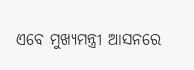ଏବେ ମୁଖ୍ୟମନ୍ତ୍ରୀ ଆସନରେ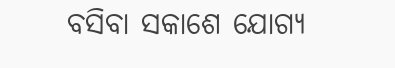ବସିବା ସକାଶେ ଯୋଗ୍ୟ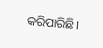କରିପାରିଛି।